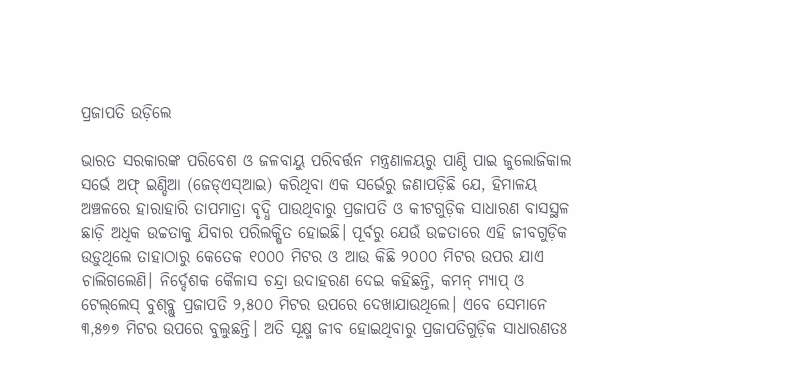ପ୍ରଜାପତି ଉଡ଼ିଲେ

ଭାରତ ସରକାରଙ୍କ ପରିବେଶ ଓ ଜଳବାୟୁ ପରିବର୍ତ୍ତନ ମନ୍ତ୍ରଣାଳୟରୁ ପାଣ୍ଠି ପାଇ ଜୁଲୋଜିକାଲ ସର୍ଭେ ଅଫ୍‌ ଇଣ୍ଡିଆ (ଜେଡ୍‌ଏସ୍‌ଆଇ) କରିଥିବା ଏକ ସର୍ଭେରୁ ଜଣାପଡ଼ିଛି ଯେ, ହିମାଳୟ ଅଞ୍ଚଳରେ ହାରାହାରି ତାପମାତ୍ରା ବୃଦ୍ଧି ପାଉଥିବାରୁ ପ୍ରଜାପତି ଓ କୀଟଗୁଡ଼ିକ ସାଧାରଣ ବାସସ୍ଥଳ ଛାଡ଼ି ଅଧିକ ଉଚ୍ଚତାକୁ ଯିବାର ପରିଲକ୍ଷିତ ହୋଇଛି। ପୂର୍ବରୁ ଯେଉଁ ଉଚ୍ଚତାରେ ଏହି ଜୀବଗୁଡ଼ିକ ଉଡ଼ୁଥିଲେ ତାହାଠାରୁ କେତେକ ୧୦୦୦ ମିଟର ଓ ଆଉ କିଛି ୨୦୦୦ ମିଟର ଉପର ଯାଏ ଚାଲିଗଲେଣି। ନିର୍ଦ୍ଦେଶକ କୈଳାସ ଚନ୍ଦ୍ରା ଉଦାହରଣ ଦେଇ କହିଛନ୍ତି, କମନ୍‌ ମ୍ୟାପ୍‌ ଓ ଟେଲ୍‌ଲେସ୍‌ ବୁଶ୍‌ବ୍ଲୁ ପ୍ରଜାପତି ୨,୫୦୦ ମିଟର ଉପରେ ଦେଖାଯାଉଥିଲେ। ଏବେ ସେମାନେ ୩,୫୭୭ ମିଟର ଉପରେ ବୁଲୁଛନ୍ତି। ଅତି ସୂକ୍ଷ୍ମ ଜୀବ ହୋଇଥିବାରୁ ପ୍ରଜାପତିଗୁଡ଼ିକ ସାଧାରଣତଃ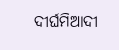ଦୀର୍ଘମିଆଦୀ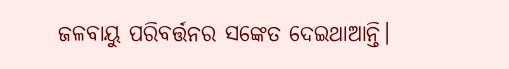ଜଳବାୟୁ ପରିବର୍ତ୍ତନର ସଙ୍କେତ ଦେଇଥାଆନ୍ତି।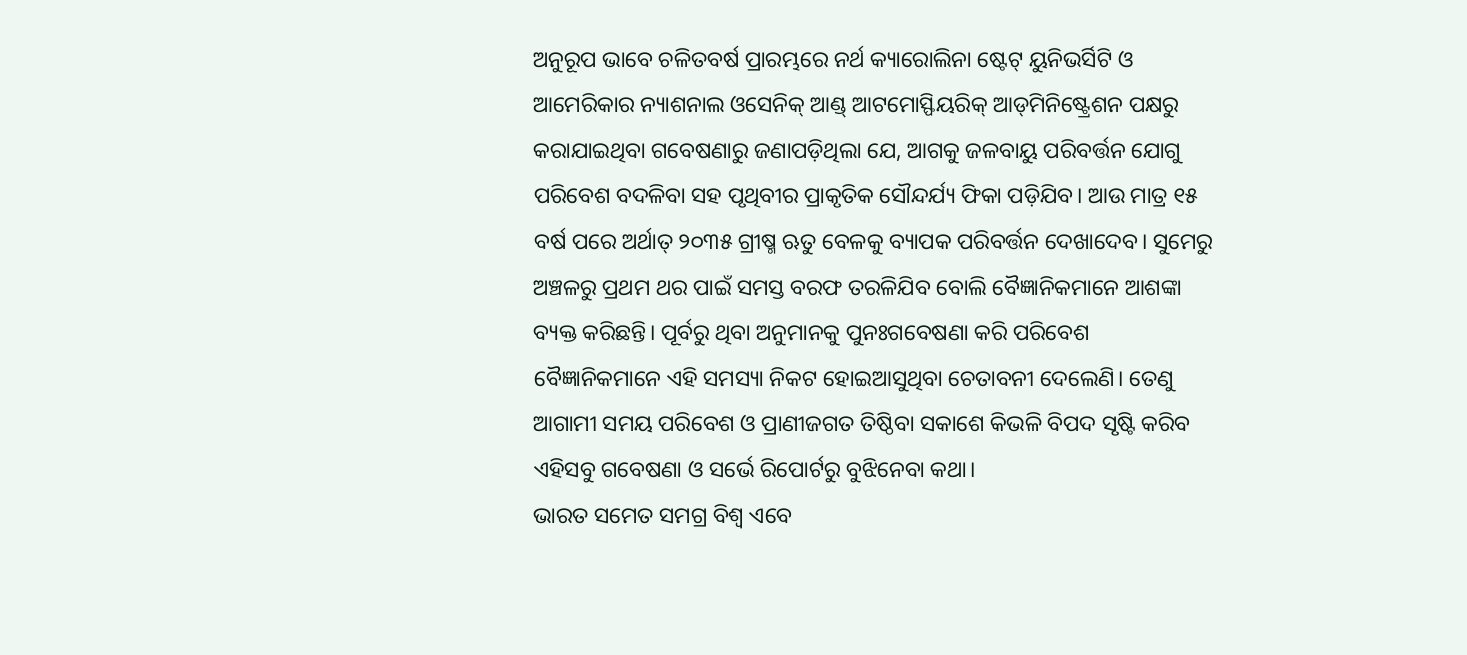ଅନୁରୂପ ଭାବେ ଚଳିତବର୍ଷ ପ୍ରାରମ୍ଭରେ ନର୍ଥ କ୍ୟାରୋଲିନା ଷ୍ଟେଟ୍‌ ୟୁନିଭର୍ସିଟି ଓ ଆମେରିକାର ନ୍ୟାଶନାଲ ଓସେନିକ୍‌ ଆଣ୍ଡ୍‌ ଆଟମୋସ୍ଫିୟରିକ୍‌ ଆଡ୍‌ମିନିଷ୍ଟ୍ରେଶନ ପକ୍ଷରୁ କରାଯାଇଥିବା ଗବେଷଣାରୁ ଜଣାପଡ଼ିଥିଲା ଯେ, ଆଗକୁ ଜଳବାୟୁ ପରିବର୍ତ୍ତନ ଯୋଗୁ ପରିବେଶ ବଦଳିବା ସହ ପୃଥିବୀର ପ୍ରାକୃତିକ ସୌନ୍ଦର୍ଯ୍ୟ ଫିକା ପଡ଼ିଯିବ। ଆଉ ମାତ୍ର ୧୫ ବର୍ଷ ପରେ ଅର୍ଥାତ୍‌ ୨୦୩୫ ଗ୍ରୀଷ୍ମ ଋତୁ ବେଳକୁ ବ୍ୟାପକ ପରିବର୍ତ୍ତନ ଦେଖାଦେବ। ସୁମେରୁ ଅଞ୍ଚଳରୁ ପ୍ରଥମ ଥର ପାଇଁ ସମସ୍ତ ବରଫ ତରଳିଯିବ ବୋଲି ବୈଜ୍ଞାନିକମାନେ ଆଶଙ୍କା ବ୍ୟକ୍ତ କରିଛନ୍ତି। ପୂର୍ବରୁ ଥିବା ଅନୁମାନକୁ ପୁନଃଗବେଷଣା କରି ପରିବେଶ ବୈଜ୍ଞାନିକମାନେ ଏହି ସମସ୍ୟା ନିକଟ ହୋଇଆସୁଥିବା ଚେତାବନୀ ଦେଲେଣି। ତେଣୁ ଆଗାମୀ ସମୟ ପରିବେଶ ଓ ପ୍ରାଣୀଜଗତ ତିଷ୍ଠିବା ସକାଶେ କିଭଳି ବିପଦ ସୃଷ୍ଟି କରିବ ଏହିସବୁ ଗବେଷଣା ଓ ସର୍ଭେ ରିପୋର୍ଟରୁ ବୁଝିନେବା କଥା।
ଭାରତ ସମେତ ସମଗ୍ର ବିଶ୍ୱ ଏବେ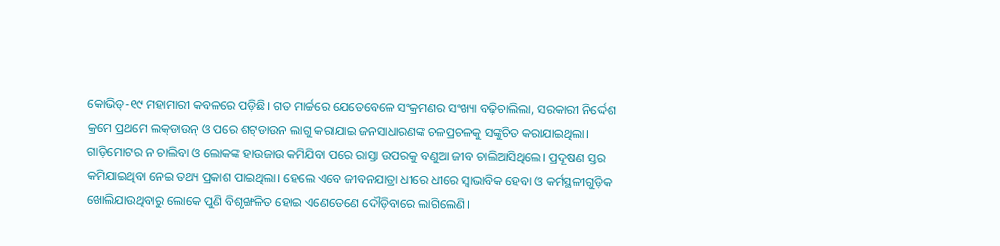କୋଭିଡ୍‌-୧୯ ମହାମାରୀ କବଳରେ ପଡ଼ିଛି। ଗତ ମାର୍ଚ୍ଚରେ ଯେତେବେଳେ ସଂକ୍ରମଣର ସଂଖ୍ୟା ବଢ଼ିଚାଲିଲା, ସରକାରୀ ନିର୍ଦ୍ଦେଶ କ୍ରମେ ପ୍ରଥମେ ଲକ୍‌ଡାଉନ୍‌ ଓ ପରେ ଶଟ୍‌ଡାଉନ ଲାଗୁ କରାଯାଇ ଜନସାଧାରଣଙ୍କ ଚଳପ୍ରଚଳକୁ ସଙ୍କୁଚିତ କରାଯାଇଥିଲା। ଗାଡ଼ିମୋଟର ନ ଚାଲିବା ଓ ଲୋକଙ୍କ ହାଉଜାଉ କମିଯିବା ପରେ ରାସ୍ତା ଉପରକୁ ବଣୁଆ ଜୀବ ଚାଲିଆସିଥିଲେ। ପ୍ରଦୂଷଣ ସ୍ତର କମିଯାଇଥିବା ନେଇ ତଥ୍ୟ ପ୍ରକାଶ ପାଇଥିଲା। ହେଲେ ଏବେ ଜୀବନଯାତ୍ରା ଧୀରେ ଧୀରେ ସ୍ବାଭାବିକ ହେବା ଓ କର୍ମସ୍ଥଳୀଗୁଡ଼ିକ ଖୋଲିଯାଉଥିବାରୁ ଲୋକେ ପୁଣି ବିଶୃଙ୍ଖଳିତ ହୋଇ ଏଣେତେଣେ ଦୌଡ଼ିବାରେ ଲାଗିଲେଣି।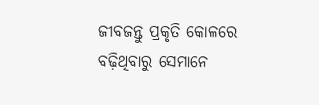ଜୀବଜନ୍ତୁ ପ୍ରକୃତି କୋଳରେ ବଢ଼ିଥିବାରୁ ସେମାନେ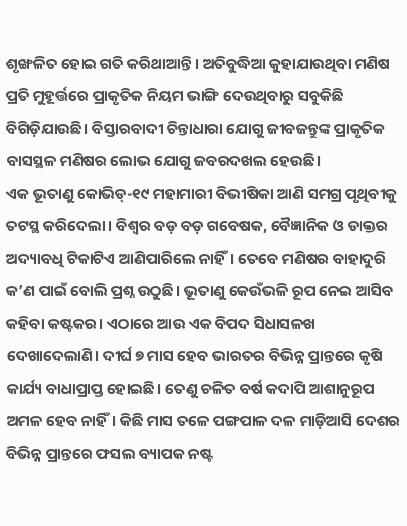ଶୃଙ୍ଖଳିତ ହୋଇ ଗତି କରିଥାଆନ୍ତି। ଅତିବୁଦ୍ଧିଆ କୁହାଯାଉଥିବା ମଣିଷ ପ୍ରତି ମୁହୂର୍ତ୍ତରେ ପ୍ରାକୃତିକ ନିୟମ ଭାଙ୍ଗି ଦେଉଥିବାରୁ ସବୁକିଛି ବିଗିଡ଼ିଯାଉଛି। ବିସ୍ତାରବାଦୀ ଚିନ୍ତାଧାରା ଯୋଗୁ ଜୀବଜନ୍ତୁଙ୍କ ପ୍ରାକୃତିକ ବାସସ୍ଥଳ ମଣିଷର ଲୋଭ ଯୋଗୁ ଜବରଦଖଲ ହେଉଛି।
ଏକ ଭୂତାଣୁ କୋଭିଡ୍‌-୧୯ ମହାମାରୀ ବିଭୀଷିକା ଆଣି ସମଗ୍ର ପୃଥିବୀକୁ ତଟସ୍ଥ କରିଦେଲା। ବିଶ୍ୱର ବଡ଼ ବଡ଼ ଗବେଷକ, ବୈଜ୍ଞାନିକ ଓ ଡାକ୍ତର ଅଦ୍ୟାବଧି ଟିକାଟିଏ ଆଣିପାରିଲେ ନାହିଁ। ତେବେ ମଣିଷର ବାହାଦୁରି କ’ଣ ପାଇଁ ବୋଲି ପ୍ରଶ୍ନ ଉଠୁଛି। ଭୂତାଣୁ କେଉଁଭଳି ରୂପ ନେଇ ଆସିବ କହିବା କଷ୍ଟକର। ଏଠାରେ ଆଉ ଏକ ବିପଦ ସିଧାସଳଖ ଦେଖାଦେଲାଣି। ଦୀର୍ଘ ୭ ମାସ ହେବ ଭାରତର ବିଭିନ୍ନ ପ୍ରାନ୍ତରେ କୃଷି କାର୍ଯ୍ୟ ବାଧାପ୍ରାପ୍ତ ହୋଇଛି। ତେଣୁ ଚଳିତ ବର୍ଷ କଦାପି ଆଶାନୁରୂପ ଅମଳ ହେବ ନାହିଁ। କିଛି ମାସ ତଳେ ପଙ୍ଗପାଳ ଦଳ ମାଡ଼ିଆସି ଦେଶର ବିଭିନ୍ନ ପ୍ରାନ୍ତରେ ଫସଲ ବ୍ୟାପକ ନଷ୍ଟ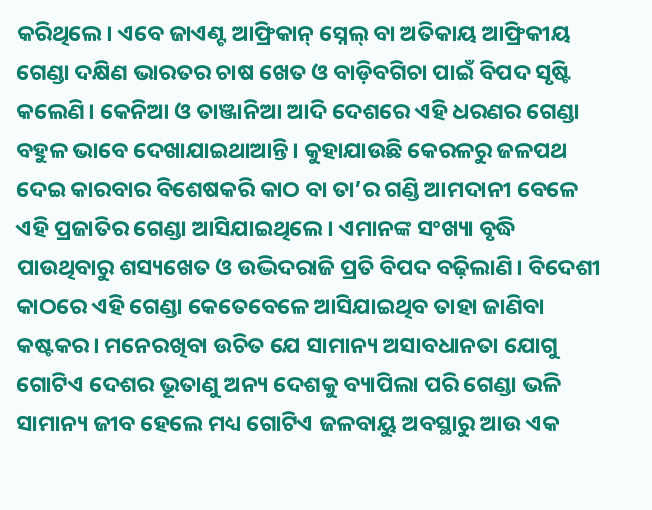କରିଥିଲେ। ଏବେ ଜାଏଣ୍ଟ ଆଫ୍ରିକାନ୍‌ ସ୍ନେଲ୍‌ ବା ଅତିକାୟ ଆଫ୍ରିକୀୟ ଗେଣ୍ଡା ଦକ୍ଷିଣ ଭାରତର ଚାଷ ଖେତ ଓ ବାଡ଼ିବଗିଚା ପାଇଁ ବିପଦ ସୃଷ୍ଟି କଲେଣି। କେନିଆ ଓ ତାଞ୍ଜାନିଆ ଆଦି ଦେଶରେ ଏହି ଧରଣର ଗେଣ୍ଡା ବହୁଳ ଭାବେ ଦେଖାଯାଇଥାଆନ୍ତି। କୁହାଯାଉଛି କେରଳରୁ ଜଳପଥ ଦେଇ କାରବାର ବିଶେଷକରି କାଠ ବା ତା’ର ଗଣ୍ଡି ଆମଦାନୀ ବେଳେ ଏହି ପ୍ରଜାତିର ଗେଣ୍ଡା ଆସିଯାଇଥିଲେ। ଏମାନଙ୍କ ସଂଖ୍ୟା ବୃଦ୍ଧି ପାଉଥିବାରୁ ଶସ୍ୟଖେତ ଓ ଉଦ୍ଭିଦରାଜି ପ୍ରତି ବିପଦ ବଢ଼ିଲାଣି। ବିଦେଶୀ କାଠରେ ଏହି ଗେଣ୍ଡା କେତେବେଳେ ଆସିଯାଇଥିବ ତାହା ଜାଣିବା କଷ୍ଟକର। ମନେରଖିବା ଉଚିତ ଯେ ସାମାନ୍ୟ ଅସାବଧାନତା ଯୋଗୁ ଗୋଟିଏ ଦେଶର ଭୂତାଣୁ ଅନ୍ୟ ଦେଶକୁ ବ୍ୟାପିଲା ପରି ଗେଣ୍ଡା ଭଳି ସାମାନ୍ୟ ଜୀବ ହେଲେ ମଧ୍ୟ ଗୋଟିଏ ଜଳବାୟୁ ଅବସ୍ଥାରୁ ଆଉ ଏକ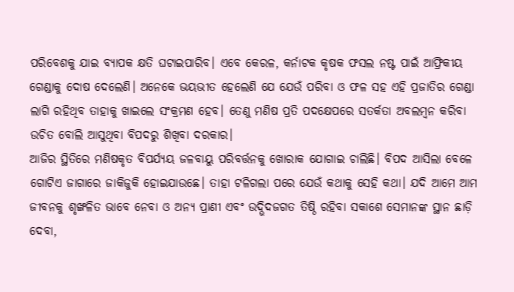ପରିବେଶକୁ ଯାଇ ବ୍ୟାପକ କ୍ଷତି ଘଟାଇପାରିବ। ଏବେ କେରଳ, କର୍ନାଟକ କୃଷକ ଫସଲ ନଷ୍ଟ ପାଇଁ ଆଫ୍ରିକୀୟ ଗେଣ୍ଡାକୁ ଦୋଷ ଦେଲେଣି। ଅନେକେ ଭୟଭୀତ ହେଲେଣି ଯେ ଯେଉଁ ପରିବା ଓ ଫଳ ସହ ଏହି ପ୍ରଜାତିର ଗେଣ୍ଡା ଲାଗି ରହିଥିବ ତାହାକୁ ଖାଇଲେ ସଂକ୍ରମଣ ହେବ। ତେଣୁ ମଣିଷ ପ୍ରତି ପଦକ୍ଷେପରେ ସତର୍କତା ଅବଲମ୍ବନ କରିବା ଉଚିତ ବୋଲି ଆସୁଥିବା ବିପଦରୁ ଶିଖିବା ଦରକାର।
ଆଜିର ସ୍ଥିତିରେ ମଣିଷକୃତ ବିପର୍ଯ୍ୟୟ ଜଳବାୟୁ ପରିବର୍ତ୍ତନକୁ ଖୋରାକ ଯୋଗାଇ ଚାଲିଛି। ବିପଦ ଆସିଲା ବେଳେ ଗୋଟିଏ ଜାଗାରେ ଜାକିଜୁକି ହୋଇଯାଉଛେ। ତାହା ଟଳିଗଲା ପରେ ଯେଉଁ କଥାକୁ ସେହି କଥା। ଯଦି ଆମେ ଆମ ଜୀବନକୁ ଶୃଙ୍ଖଳିତ ଭାବେ ନେବା ଓ ଅନ୍ୟ ପ୍ରାଣୀ ଏବଂ ଉଦ୍ଭିଦଜଗତ ତିଷ୍ଠି ରହିବା ସକାଶେ ସେମାନଙ୍କ ସ୍ଥାନ ଛାଡ଼ି ଦେବା,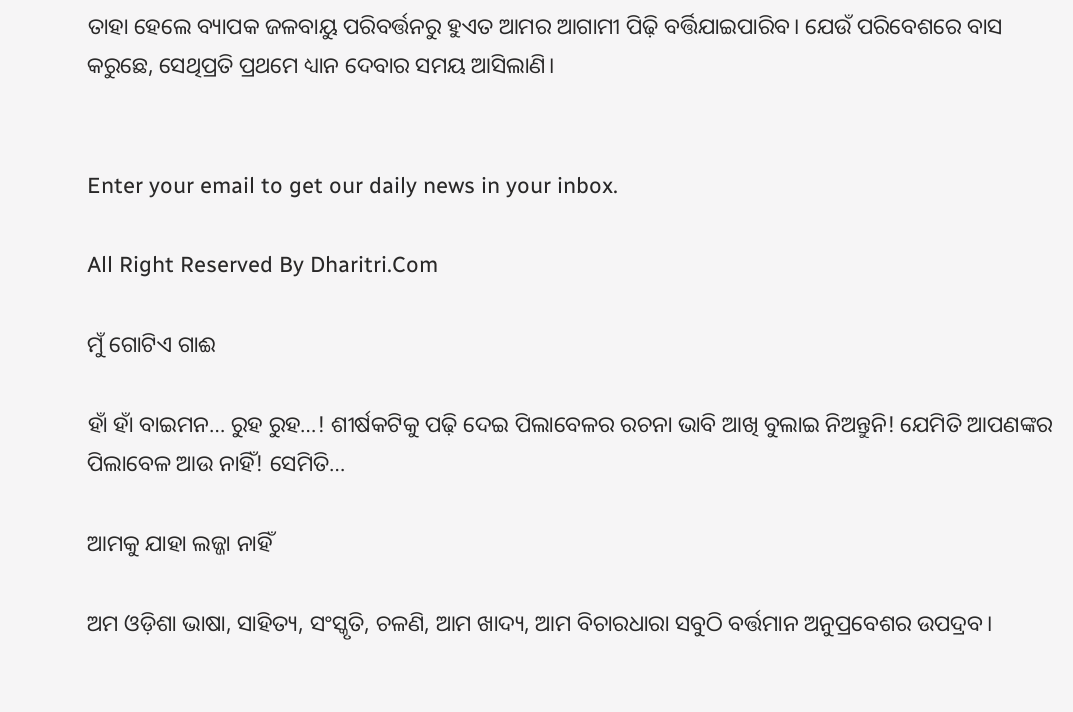ତାହା ହେଲେ ବ୍ୟାପକ ଜଳବାୟୁ ପରିବର୍ତ୍ତନରୁ ହୁଏତ ଆମର ଆଗାମୀ ପିଢ଼ି ବର୍ତ୍ତିଯାଇପାରିବ। ଯେଉଁ ପରିବେଶରେ ବାସ କରୁଛେ, ସେଥିପ୍ରତି ପ୍ରଥମେ ଧ୍ୟାନ ଦେବାର ସମୟ ଆସିଲାଣି।


Enter your email to get our daily news in your inbox.

All Right Reserved By Dharitri.Com

ମୁଁ ଗୋଟିଏ ଗାଈ

ହାଁ ହାଁ ବାଇମନ… ରୁହ ରୁହ…! ଶୀର୍ଷକଟିକୁ ପଢ଼ି ଦେଇ ପିଲାବେଳର ରଚନା ଭାବି ଆଖି ବୁଲାଇ ନିଅନ୍ତୁନି! ଯେମିତି ଆପଣଙ୍କର ପିଲାବେଳ ଆଉ ନାହିଁ! ସେମିତି…

ଆମକୁ ଯାହା ଲଜ୍ଜା ନାହିଁ

ଅମ ଓଡ଼ିଶା ଭାଷା, ସାହିତ୍ୟ, ସଂସ୍କୃତି, ଚଳଣି, ଆମ ଖାଦ୍ୟ, ଆମ ବିଚାରଧାରା ସବୁଠି ବର୍ତ୍ତମାନ ଅନୁପ୍ରବେଶର ଉପଦ୍ରବ।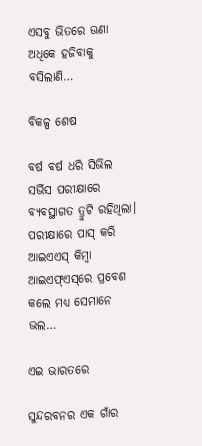ଏସବୁ ଭିତରେ ଊଣା ଅଧିକେ ହଜିବାକୁ ବସିଲାଣି…

ବିକଳ୍ପ ଶେଷ

ବର୍ଷ ବର୍ଷ ଧରି ସିଭିଲ ସର୍ଭିସ ପରୀକ୍ଷାରେ ବ୍ୟବସ୍ଥାଗତ ତ୍ରୁଟି ରହିଥିଲା। ପରୀକ୍ଷାରେ ପାସ୍‌ କରି ଆଇଏଏସ୍‌ କିମ୍ବା ଆଇଏଫ୍‌ଏସ୍‌ରେ ପ୍ରବେଶ କଲେ ମଧ୍ୟ ସେମାନେ ଭଲ…

ଏଇ ଭାରତରେ

ସୁନ୍ଦରବନର ଏକ ଗାଁର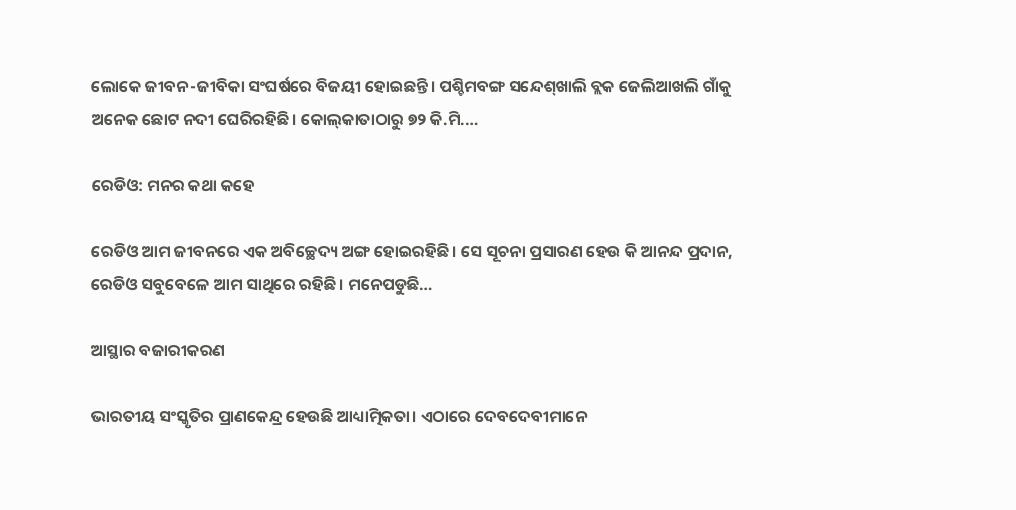ଲୋକେ ଜୀବନ-ଜୀବିକା ସଂଘର୍ଷରେ ବିଜୟୀ ହୋଇଛନ୍ତି। ପଶ୍ଚିମବଙ୍ଗ ସନ୍ଦେଶ୍‌ଖାଲି ବ୍ଲକ ଜେଲିଆଖଲି ଗାଁକୁ ଅନେକ ଛୋଟ ନଦୀ ଘେରିରହିଛି। କୋଲ୍‌କାତାଠାରୁ ୭୨ କି.ମି.…

ରେଡିଓ: ମନର କଥା କହେ

ରେଡିଓ ଆମ ଜୀବନରେ ଏକ ଅବିଚ୍ଛେଦ୍ୟ ଅଙ୍ଗ ହୋଇରହିଛି। ସେ ସୂଚନା ପ୍ରସାରଣ ହେଉ କି ଆନନ୍ଦ ପ୍ରଦାନ, ରେଡିଓ ସବୁବେଳେ ଆମ ସାଥିରେ ରହିଛି। ମନେପଡୁଛି…

ଆସ୍ଥାର ବଜାରୀକରଣ

ଭାରତୀୟ ସଂସ୍କୃତିର ପ୍ରାଣକେନ୍ଦ୍ର ହେଉଛି ଆଧ୍ୟାତ୍ମିକତା। ଏଠାରେ ଦେବଦେବୀମାନେ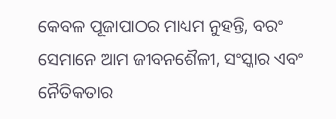କେବଳ ପୂଜାପାଠର ମାଧ୍ୟମ ନୁହନ୍ତି, ବରଂ ସେମାନେ ଆମ ଜୀବନଶୈଳୀ, ସଂସ୍କାର ଏବଂ ନୈତିକତାର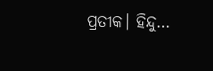ପ୍ରତୀକ। ହିନ୍ଦୁ…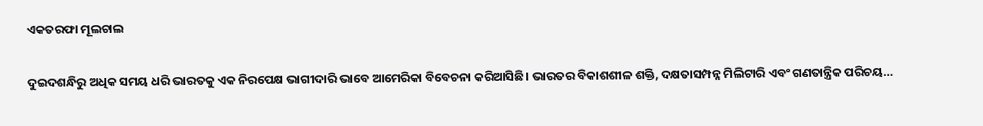ଏକତରଫା ମୂଲଚାଲ

ଦୁଇଦଶନ୍ଧିରୁ ଅଧିକ ସମୟ ଧରି ଭାରତକୁ ଏକ ନିରପେକ୍ଷ ଭାଗୀଦାରି ଭାବେ ଆମେରିକା ବିବେଚନା କରିଆସିଛି। ଭାରତର ବିକାଶଶୀଳ ଶକ୍ତି, ଦକ୍ଷତାସମ୍ପନ୍ନ ମିଲିଟାରି ଏବଂ ଗଣତାନ୍ତ୍ରିକ ପରିଚୟ…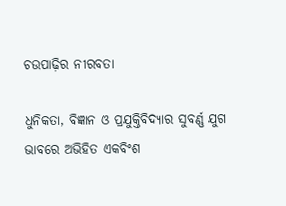ଚଉପାଢ଼ିର ନୀରବତା

ଧୁନିକତା, ବିଜ୍ଞାନ ଓ ପ୍ରଯୁକ୍ତିବିଦ୍ୟାର ସୁବର୍ଣ୍ଣ ଯୁଗ ଭାବରେ ଅଭିହିତ ଏକବିଂଶ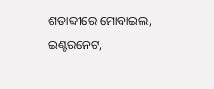ଶତାବ୍ଦୀରେ ମୋବାଇଲ, ଇଣ୍ଟରନେଟ,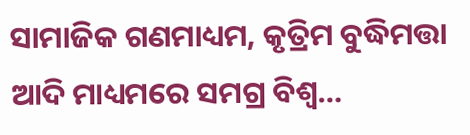ସାମାଜିକ ଗଣମାଧ୍ୟମ, କୃତ୍ରିମ ବୁଦ୍ଧିମତ୍ତା ଆଦି ମାଧ୍ୟମରେ ସମଗ୍ର ବିଶ୍ୱ…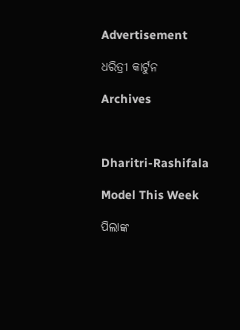Advertisement

ଧରିତ୍ରୀ କାର୍ଟୁନ

Archives



Dharitri-Rashifala

Model This Week

ପିଲାଙ୍କ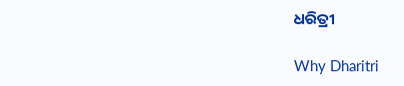ଧରିତ୍ରୀ

Why Dharitri